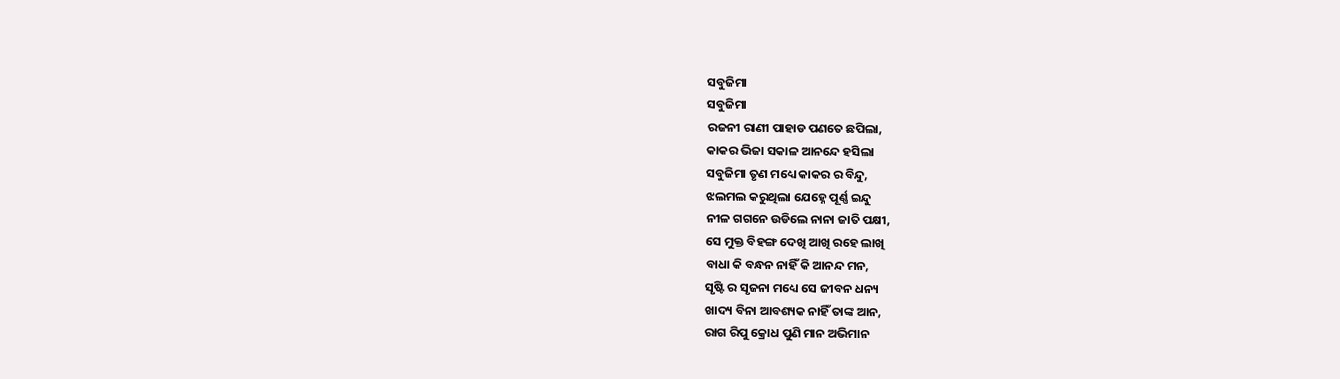ସବୁଜିମା
ସବୁଜିମା
ରଜନୀ ରାଣୀ ପାହାଡ ପଣତେ ଛପିଲା,
କାକର ଭିଜା ସକାଳ ଆନନ୍ଦେ ହସିଲା
ସବୁଜିମା ତୃଣ ମଧ୍ୟେ କାକର ର ବିନ୍ଦୁ,
ଝଲମଲ କରୁଥିଲା ଯେହ୍ନେ ପୂର୍ଣ୍ଣ ଇନ୍ଦୁ
ନୀଳ ଗଗନେ ଉଡିଲେ ନାନା ଜାତି ପକ୍ଷୀ,
ସେ ମୁକ୍ତ ବିହଙ୍ଗ ଦେଖି ଆଖି ରହେ ଲାଖି
ବାଧା କି ବନ୍ଧନ ନାହିଁ କି ଆନନ୍ଦ ମନ,
ସୃଷ୍ଟି ର ସୃଜନା ମଧ୍ୟେ ସେ ଜୀବନ ଧନ୍ୟ
ଖାଦ୍ୟ ବିନା ଆବଶ୍ୟକ ନାହିଁ ତାଙ୍କ ଆନ,
ରାଗ ରିପୁ କ୍ରୋଧ ପୁଣି ମାନ ଅଭିମାନ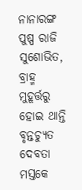ନାନାରଙ୍ଗ ପୁଷ୍ପ ରାଜି ସୁଶୋଭିତ,
ବ୍ରାହ୍ମ ମୁହୂର୍ତ୍ତରୁ ହୋଇ ଥାନ୍ତି ବୃନ୍ତଚ୍ୟୁତ
ଦେବତା ମସ୍ତକେ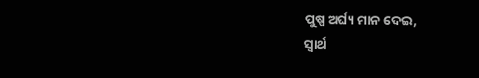ପୁଷ୍ପ ଅର୍ଘ୍ୟ ମାନ ଦେଇ,
ସ୍ୱାର୍ଥ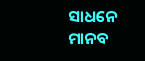ସାଧନେ ମାନବ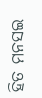ହିତ ମନସଇ